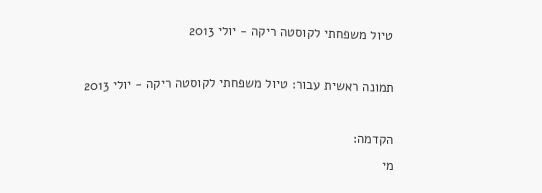טיול משפחתי לקוסטה ריקה - יולי 2013

תמונה ראשית עבור: טיול משפחתי לקוסטה ריקה - יולי 2013

הקדמה:
מי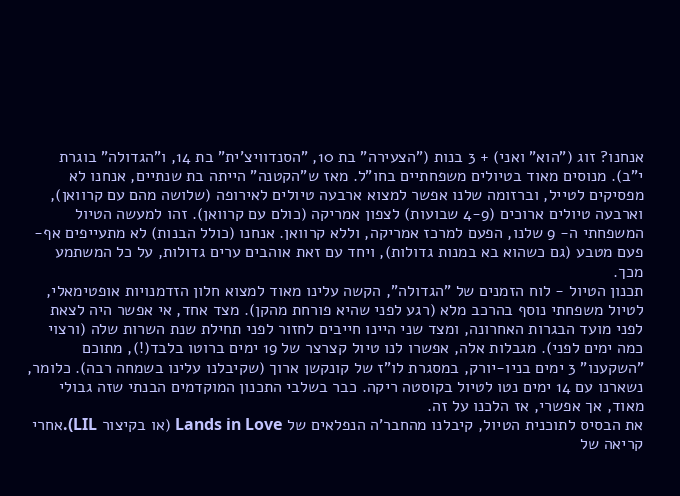אנחנו? זוג ("הוא" ואני) + 3 בנות ("הצעירה" בת 10, "הסנדוויצ'ית" בת 14, ו"הגדולה" בוגרת י"ב). מנוסים מאוד בטיולים משפחתיים בחו"ל. מאז ש"הקטנה" הייתה בת שנתיים, אנחנו לא מפסיקים לטייל, וברזומה שלנו אפשר למצוא ארבעה טיולים לאירופה (שלושה מהם עם קרוואן), וארבעה טיולים ארוכים (4-9 שבועות) לצפון אמריקה (כולם עם קרוואן). זהו למעשה הטיול המשפחתי ה- 9 שלנו, הפעם למרכז אמריקה, וללא קרוואן. אנחנו (כולל הבנות) לא מתעייפים אף-פעם מטבע (גם כשהוא בא במנות גדולות), ויחד עם זאת אוהבים ערים גדולות, על כל המשתמע מכך.
תכנון הטיול - לוח הזמנים של "הגדולה", הקשה עלינו מאוד למצוא חלון הזדמנויות אופטימאלי, לטיול משפחתי נוסף בהרכב מלא (רגע לפני שהיא פורחת מהקן). מצד אחד, אי אפשר היה לצאת לפני מועד הבגרות האחרונה, ומצד שני היינו חייבים לחזור לפני תחילת שנת השרות שלה (ורצוי כמה ימים לפני). מגבלות אלה, אפשרו לנו טיול קצרצר של 19 ימים ברוטו בלבד(!), מתוכם "השקענו" 3 ימים בניו-יורק, במסגרת לו"ז של קונקשן ארוך (שקיבלנו עלינו בשמחה רבה). כלומר, נשארנו עם 14 ימים נטו לטיול בקוסטה ריקה. כבר בשלבי התכנון המוקדמים הבנתי שזה גבולי מאוד, אך אפשרי, אז הלכנו על זה.
את הבסיס לתוכנית הטיול, קיבלנו מהחבר'ה הנפלאים של Lands in Love (או בקיצור LIL).אחרי קריאה של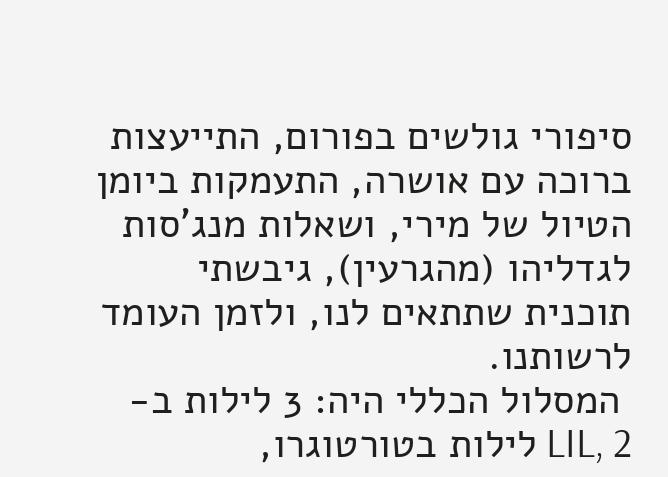סיפורי גולשים בפורום, התייעצות ברוכה עם אושרה, התעמקות ביומן הטיול של מירי, ושאלות מנג'סות לגדליהו (מהגרעין), גיבשתי תוכנית שתתאים לנו, ולזמן העומד לרשותנו.
 המסלול הכללי היה: 3 לילות ב- LIL, 2 לילות בטורטוגרו,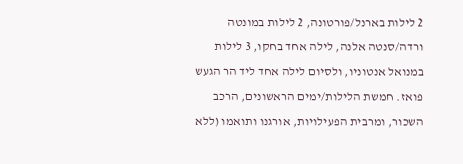2 לילות בארנל/פורטונה, 2 לילות במונטה ורדה/סנטה אלנה, לילה אחד בחקו, 3 לילות במנואל אנטוניו, ולסיום לילה אחד ליד הר הגעש פואז. חמשת הלילות/ימים הראשונים, הרכב השכור, ומרבית הפעילויות, אורגנו ותואמו (ללא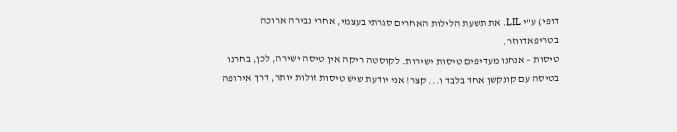דופי) ע"י LIL. את תשעת הלילות האחרים סגרתי בעצמי, אחרי נבירה ארוכה בטריפאדווזר.
טיסות – אנחנו מעדיפים טיסות ישירות. לקוסטה ריקה אין טיסה ישירה, לכן, בחרנו בטיסה עם קונקשן אחד בלבד ו... קצר! אני יודעת שיש טיסות זולות יותר, דרך אירופה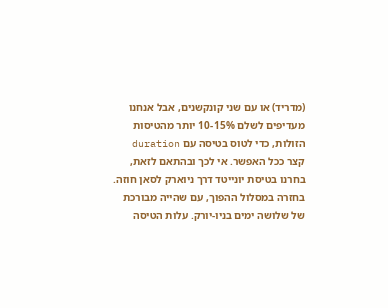(מדריד) או עם שני קונקשנים, אבל אנחנו מעדיפים לשלם 10-15% יותר מהטיסות הזולות, כדי לטוס בטיסה עם duration קצר ככל האפשר. אי לכך ובהתאם לזאת, בחרנו בטיסת יונייטד דרך ניוארק לסאן חוזה. בחזרה במסלול ההפוך, עם שהייה מבורכת של שלושה ימים בניו-יורק. עלות הטיסה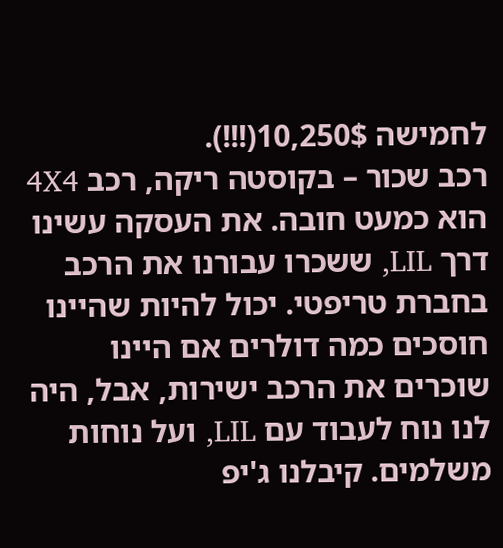לחמישה 10,250$(!!!).
רכב שכור – בקוסטה ריקה, רכב 4X4 הוא כמעט חובה. את העסקה עשינו דרך LIL, ששכרו עבורנו את הרכב בחברת טריפטי. יכול להיות שהיינו חוסכים כמה דולרים אם היינו שוכרים את הרכב ישירות, אבל, היה לנו נוח לעבוד עם LIL, ועל נוחות משלמים. קיבלנו ג'יפ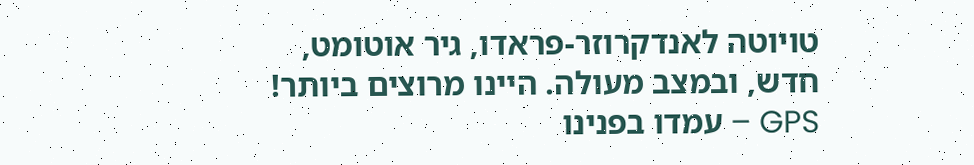טויוטה לאנדקרוזר-פראדו, גיר אוטומט, חדש, ובמצב מעולה. היינו מרוצים ביותר!
GPS – עמדו בפנינו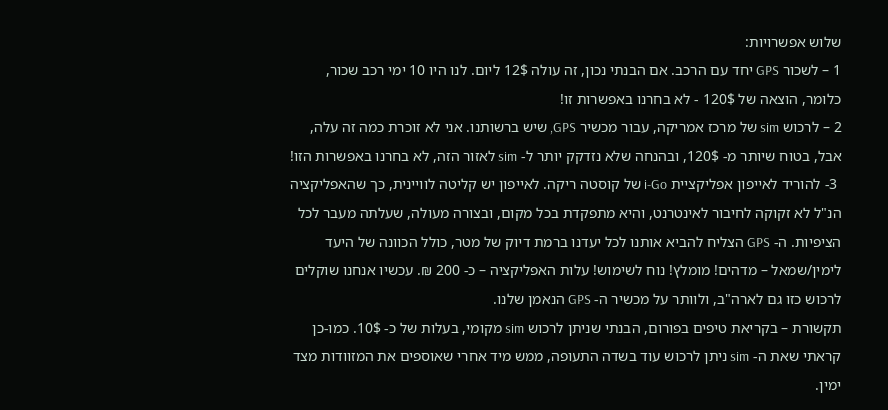שלוש אפשרויות:
1 – לשכור GPS יחד עם הרכב. אם הבנתי נכון, זה עולה 12$ ליום. לנו היו 10 ימי רכב שכור, כלומר, הוצאה של 120$ - לא בחרנו באפשרות זו!
2 – לרכוש sim של מרכז אמריקה, עבור מכשיר GPS, שיש ברשותנו. אני לא זוכרת כמה זה עלה, אבל, בטוח שיותר מ- 120$, ובהנחה שלא נזדקק יותר ל- sim לאזור הזה, לא בחרנו באפשרות הזו!
 3- להוריד לאייפון אפליקציית i-Go של קוסטה ריקה. לאייפון יש קליטה לוויינית, כך שהאפליקציה הנ"ל לא זקוקה לחיבור לאינטרנט, והיא מתפקדת בכל מקום, ובצורה מעולה, שעלתה מעבר לכל הציפיות. ה- GPS הצליח להביא אותנו לכל יעדנו ברמת דיוק של מטר, כולל הכוונה של היעד לימין/שמאל – מדהים! מומלץ! נוח לשימוש! עלות האפליקציה – כ- 200 ₪. עכשיו אנחנו שוקלים לרכוש כזו גם לארה"ב, ולוותר על מכשיר ה- GPS הנאמן שלנו.
תקשורת – בקריאת טיפים בפורום, הבנתי שניתן לרכוש sim מקומי, בעלות של כ- 10$. כמו-כן קראתי שאת ה- sim ניתן לרכוש עוד בשדה התעופה, ממש מיד אחרי שאוספים את המזוודות מצד ימין.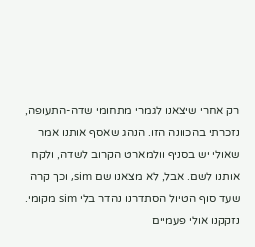רק אחרי שיצאנו לגמרי מתחומי שדה-התעופה, נזכרתי בהכוונה הזו. הנהג שאסף אותנו אמר שאולי יש בסניף וולמארט הקרוב לשדה, ולקח אותנו לשם. אבל, לא מצאנו שם sim, וכך קרה שעד סוף הטיול הסתדרנו נהדר בלי sim מקומי. נזקקנו אולי פעמיים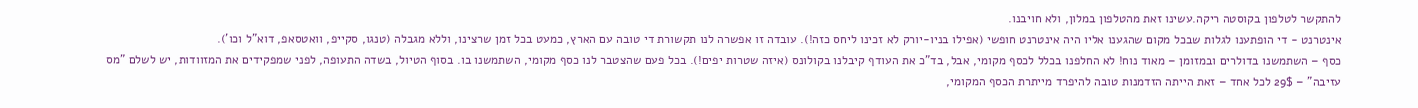להתקשר לטלפון בקוסטה ריקה.עשינו זאת מהטלפון במלון, ולא חויבנו.
אינטרנט - די הופתענו לגלות שבכל מקום שהגענו אליו היה אינטרנט חופשי (אפילו בניו-יורק לא זכינו ליחס כזה!). עובדה זו אפשרה לנו תקשורת די טובה עם הארץ, כמעט בכל זמן שרצינו, וללא מגבלה (טנגו, סקייפ, וואטסאפ, דוא"ל וכו').
כסף – השתמשנו בדולרים ובמזומן – מאוד נוח! לא החלפנו בכלל לכסף מקומי, אבל, בד"כ את העודף קיבלנו בקולונס (איזה שטרות יפים!). בכל פעם שהצטבר לנו כסף מקומי, השתמשנו בו. בסוף הטיול, בשדה התעופה, לפני שמפקידים את המזוודות, יש לשלם "מס עזיבה" – 29$ לכל אחד – זאת הייתה הזדמנות טובה להיפרד מייתרת הכסף המקומי,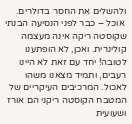ולהשלים את החסר בדולרים.
 אוכל – כבר לפני הנסיעה הבנתי שקוסטה ריקה אינה מעצמה קולינרית. ואכן, לא הופתענו לטובה! יחד עם זאת לא היינו רעבים, ותמיד מצאנו משהו לאכול. המרכיבים העיקריים של המטבח הקוסטה ריקני הם אורז ושעועית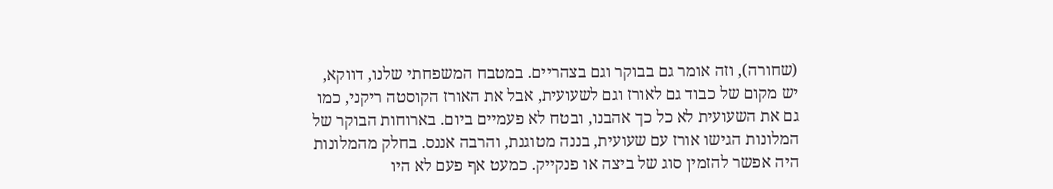(שחורה), וזה אומר גם בבוקר וגם בצהריים. במטבח המשפחתי שלנו, דווקא, יש מקום של כבוד גם לאורז וגם לשעועית, אבל את האורז הקוסטה ריקני, כמו גם את השעועית לא כל כך אהבנו, ובטח לא פעמיים ביום. בארוחות הבוקר של המלונות הגישו אורז עם שעועית, בננה מטוגנת, והרבה אננס. בחלק מהמלונות היה אפשר להזמין סוג של ביצה או פנקייק. כמעט אף פעם לא היו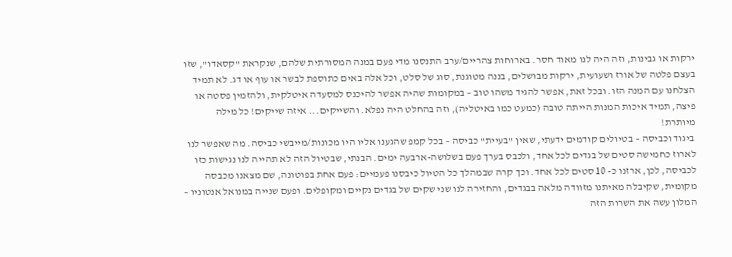ירקות או גבינות, וזה היה לנו מאוד חסר. בארוחות צהריים/ערב התנסנו מדי פעם במנה המסורתית שלהם, שנקראת "קסאדו", שזו בעצם פלטה של אורז ושעועית, ירקות מבושלים, בננה מטוגנת, סוג של סלט, וכל אלה באים כתוספת לבשר או עוף או דג. לא תמיד הצלחנו עם המנה הזו. ובכל זאת, אפשר להגיד משהו טוב – במקומות שהיה אפשר להיכנס למסעדה איטלקית, ולהזמין פסטה או פיצה, תמיד איכות המנות הייתה טובה (כמעט כמו באיטליה), וזה בהחלט היה נפלא. והשייקים... איזה שייקים! כל מילה מיותרת!
 ביגוד וכביסה – בטיולים קודמים ידעתי, שאין "בעיית" כביסה – בכל קמפ שהגענו אליו היו מכונות/מייבשי כביסה. מה שאפשר לנו לארוז כחמישה סטים של בגדים לכל אחד, ולכבס בערך פעם בשלושה-ארבעה ימים. הבנתי, שבטיול הזה לא תהייה לנו נגישות כזו לכביסה, לכן, ארזנו כ- 10 סטים לכל אחד. וכך קרה שבמהלך כל הטיול כיבסנו פעמיים: פעם אחת בפוטונה, שם מצאנו מכבסה מקומית, שקיבלה מאיתנו מזוודה מלאה בבגדים, והחזירה לנו שני שקים של בגדים נקיים ומקופלים. ופעם שנייה במנואל אנטוניו – המלון עשה את השרות הזה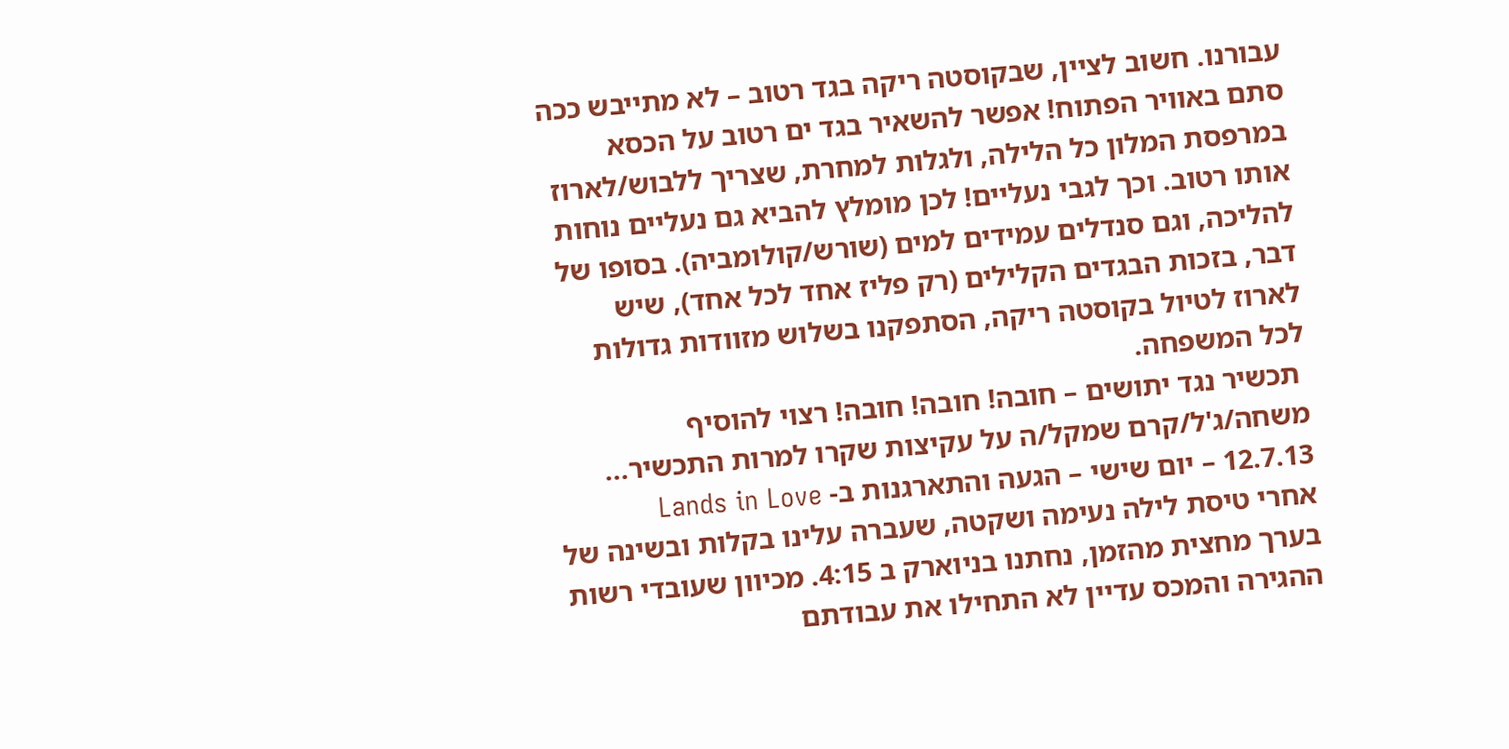עבורנו. חשוב לציין, שבקוסטה ריקה בגד רטוב – לא מתייבש ככה סתם באוויר הפתוח! אפשר להשאיר בגד ים רטוב על הכסא במרפסת המלון כל הלילה, ולגלות למחרת, שצריך ללבוש/לארוז אותו רטוב. וכך לגבי נעליים! לכן מומלץ להביא גם נעליים נוחות להליכה, וגם סנדלים עמידים למים (שורש/קולומביה). בסופו של דבר, בזכות הבגדים הקלילים (רק פליז אחד לכל אחד), שיש לארוז לטיול בקוסטה ריקה, הסתפקנו בשלוש מזוודות גדולות לכל המשפחה.
 תכשיר נגד יתושים – חובה! חובה! חובה! רצוי להוסיף משחה/ג'ל/קרם שמקל/ה על עקיצות שקרו למרות התכשיר...
12.7.13 – יום שישי – הגעה והתארגנות ב- Lands in Love
אחרי טיסת לילה נעימה ושקטה, שעברה עלינו בקלות ובשינה של בערך מחצית מהזמן, נחתנו בניוארק ב 4:15. מכיוון שעובדי רשות ההגירה והמכס עדיין לא התחילו את עבודתם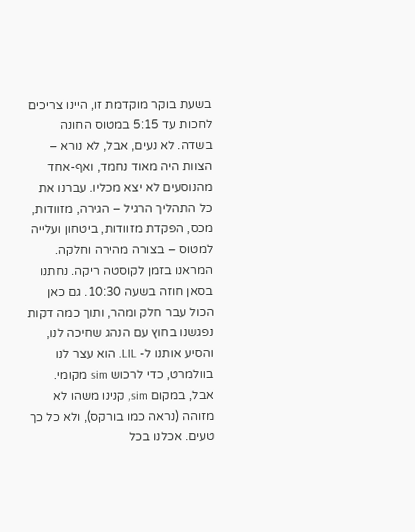בשעת בוקר מוקדמת זו, היינו צריכים לחכות עד 5:15 במטוס החונה בשדה. לא נעים, אבל, לא נורא – הצוות היה מאוד נחמד, ואף-אחד מהנוסעים לא יצא מכליו. עברנו את כל התהליך הרגיל – הגירה, מזוודות, מכס, הפקדת מזוודות, ביטחון ועלייה למטוס – בצורה מהירה וחלקה. המראנו בזמן לקוסטה ריקה. נחתנו בסאן חוזה בשעה 10:30. גם כאן הכול עבר חלק ומהר, ותוך כמה דקות נפגשנו בחוץ עם הנהג שחיכה לנו, והסיע אותנו ל- LIL. הוא עצר לנו בוולמרט, כדי לרכוש sim מקומי. אבל, במקום sim, קנינו משהו לא מזוהה (נראה כמו בורקס), ולא כל כך טעים. אכלנו בכל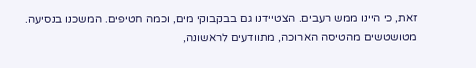זאת, כי היינו ממש רעבים. הצטיידנו גם בבקבוקי מים, וכמה חטיפים. המשכנו בנסיעה. מטושטשים מהטיסה הארוכה, מתוודעים לראשונה,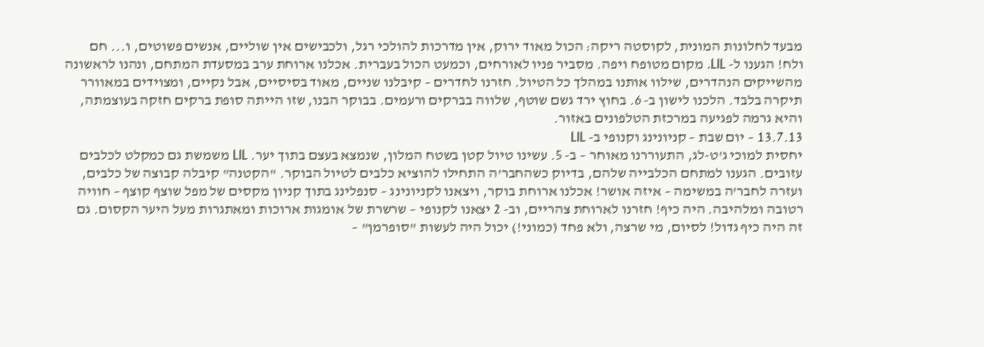מבעד לחלונות המונית, לקוסטה ריקה: הכול מאוד ירוק, אין מדרכות להולכי רגל, ולכבישים אין שוליים, אנשים פשוטים, ו... חם ולח! הגענו ל- LIL. מקום מטופח ויפה. מסביר פניו לאורחים, וכמעט הכול בעברית. אכלנו ארוחת ערב במסעדת המתחם, ונהנו לראשונה מהשייקים הנהדרים, שילוו אותנו במהלך כל הטיול. חזרנו לחדרים – קיבלנו שניים, מאוד בסיסיים, אבל נקיים, ומצוידים במאוורר תיקרה בלבד. הלכנו לישון ב- 6. בחוץ ירד גשם שוטף, שלווה בברקים ורעמים. בבוקר הבנו, שזו הייתה סופת ברקים חזקה בעוצמתה, והיא גרמה לפגיעה במרכזת הטלפונים באזור.
13.7.13 – יום שבת – קניונינג וקנופי ב- LIL
יחסית למוכי ג'ט-לג, התעוררנו מאוחר – ב- 5. עשינו טיול קטן בשטח המלון, שנמצא בעצם בתוך יער. LIL משמשת גם כמקלט לכלבים עזובים. הגענו למתחם הכלבייה שלהם, בדיוק כשהחבר'ה התחילו להוציא כלבים לטיול הבוקר. "הקטנה" קיבלה קבוצה של כלבים, ועזרה לחבר'ה במשימה – איזה אושר! אכלנו ארוחת בוקר, ויצאנו לקניונינג – סנפלינג בתוך קניון מקסים של מפל שוצף קוצף – חוויה רטובה ומלהיבה. היה כיף! חזרנו לארוחת צהריים, וב- 2 יצאנו לקנופי – שרשרת של אומגות ארוכות ומאתגרות מעל היער הקסום. גם זה היה כיף גדול! לסיום, מי שרצה, ולא פחד (כמוני!) יכול היה לעשות "סופרמן" –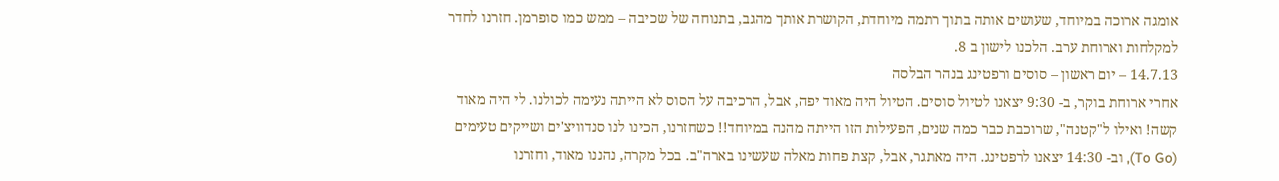אומגה ארוכה במיוחד, שעושים אותה בתוך רתמה מיוחדת, הקושרת אותך מהגב, בתנוחה של שכיבה – ממש כמו סופרמן. חזרנו לחדר למקלחות וארוחת ערב. הלכנו לישון ב 8.
14.7.13 – יום ראשון – סוסים ורפטינג בנהר הבלסה
אחרי ארוחת בוקר, ב- 9:30 יצאנו לטיול סוסים. הטיול היה מאוד יפה, אבל, הרכיבה על הסוס לא הייתה נעימה לכולנו. לי היה מאוד קשה! ואילו ל"קטנה", שרוכבת כבר כמה שנים, הפעילות הזו הייתה מהנה במיוחד!! כשחזרנו, הכינו לנו סנדוויצ'ים ושייקים טעימים (To Go), וב- 14:30 יצאנו לרפטינג. היה מאתגר, אבל, קצת פחות מאלה שעשינו בארה"ב. בכל מקרה, נהננו מאוד, וחזרנו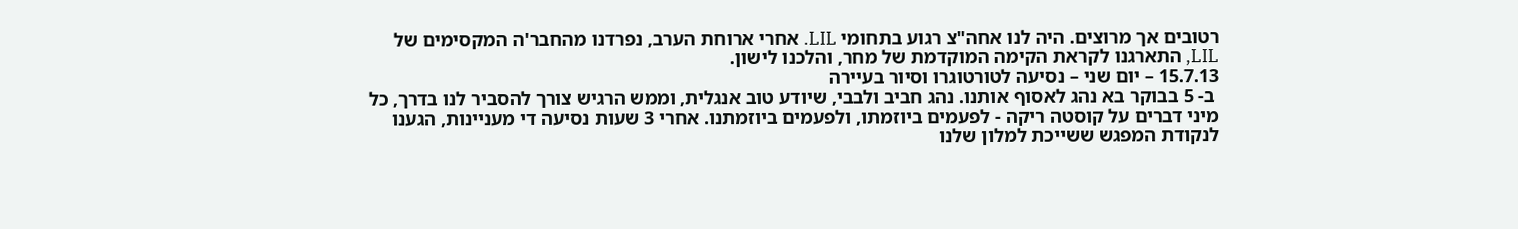רטובים אך מרוצים. היה לנו אחה"צ רגוע בתחומי LIL. אחרי ארוחת הערב, נפרדנו מהחבר'ה המקסימים של LIL, התארגנו לקראת הקימה המוקדמת של מחר, והלכנו לישון.
15.7.13 – יום שני – נסיעה לטורטוגרו וסיור בעיירה
 ב- 5 בבוקר בא נהג לאסוף אותנו. נהג חביב ולבבי, שיודע טוב אנגלית, וממש הרגיש צורך להסביר לנו בדרך, כל מיני דברים על קוסטה ריקה - לפעמים ביוזמתו, ולפעמים ביוזמתנו. אחרי 3 שעות נסיעה די מעניינות, הגענו לנקודת המפגש ששייכת למלון שלנו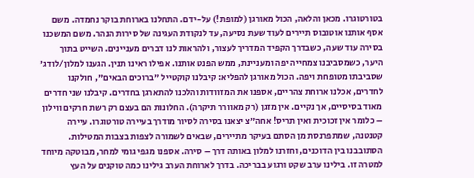בטורטוגרו. מכאן והלאה, הכול מאורגן (למופת!) על-ידם. התחלנו בארוחת בוקר נחמדה. משם אסף אותנו אוטובוס תיירים לעוד שעת נסיעה, עד לנקודת העגינה של סירות הנהר. משם המשכנו בסירה עוד שעה, כשבדרך הקפיד המדריך לעצור, ולהראות לנו דברים מעניינים. השייט בתוך היער, כשמסביבנו צמחייה יפה ומעניינת, ממש הפנט אותנו. אפילו ראינו תנין. הגענו למלון/לודג' שסביבתו מטופחת ויפה. הכול מאורגן להפליא: קיבלנו קוקטייל "ברוכים הבאים", חולקנו לחדרים, אכלנו ארוחת צהריים, אספנו את המזוודות והלכנו להתארגן בחדרים. קיבלנו שני חדרים מאוד בסיסיים, אך נקיים. אין מזגן (רק מאוורר תיקרה). החלונות הם בעצם רק רשת חרקים ווילון – כלומר אין זכוכית ואין תריס! אחה״צ יצאנו בסירה לסיור מודרך בעיירה טורטוגרו. עיירה קטנטנה, שמתפרנסת מן הסתם בעיקר מתיירים, שבאים לשמורה לצפות בצבות המטילות. הסתובבנו בין הדוכנים, וחזרנו למלון באותה דרך – סירה. אספנו מגפי גומי למחר, מבוטקה מיוחד למטרה זו. בילינו ערב שקט ורגוע בבריכה. בדרך לארוחת הערב גילינו כמה טוקנים על העץ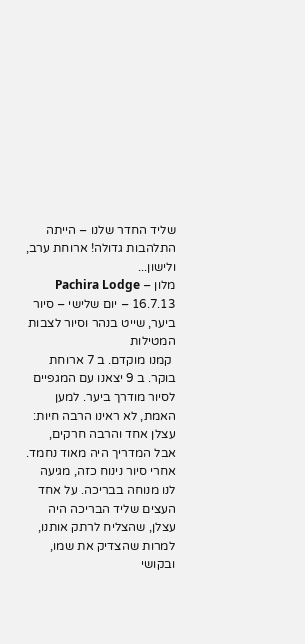שליד החדר שלנו – הייתה התלהבות גדולה! ארוחת ערב, ולישון...
מלון – Pachira Lodge
16.7.13 – יום שלישי – סיור ביער, שייט בנהר וסיור לצבות המטילות
 קמנו מוקדם. ב 7 ארוחת בוקר. ב 9 יצאנו עם המגפיים לסיור מודרך ביער. למען האמת, לא ראינו הרבה חיות: עצלן אחד והרבה חרקים, אבל המדריך היה מאוד נחמד. אחרי סיור נינוח כזה, מגיעה לנו מנוחה בבריכה. על אחד העצים שליד הבריכה היה עצלן, שהצליח לרתק אותנו, למרות שהצדיק את שמו, ובקושי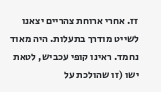זז. אחרי ארוחת צהריים יצאנו לשייט מודרך בתעלות. היה מאוד נחמד. ראינו קופי עכביש, לטאת ישו (זו שהולכת על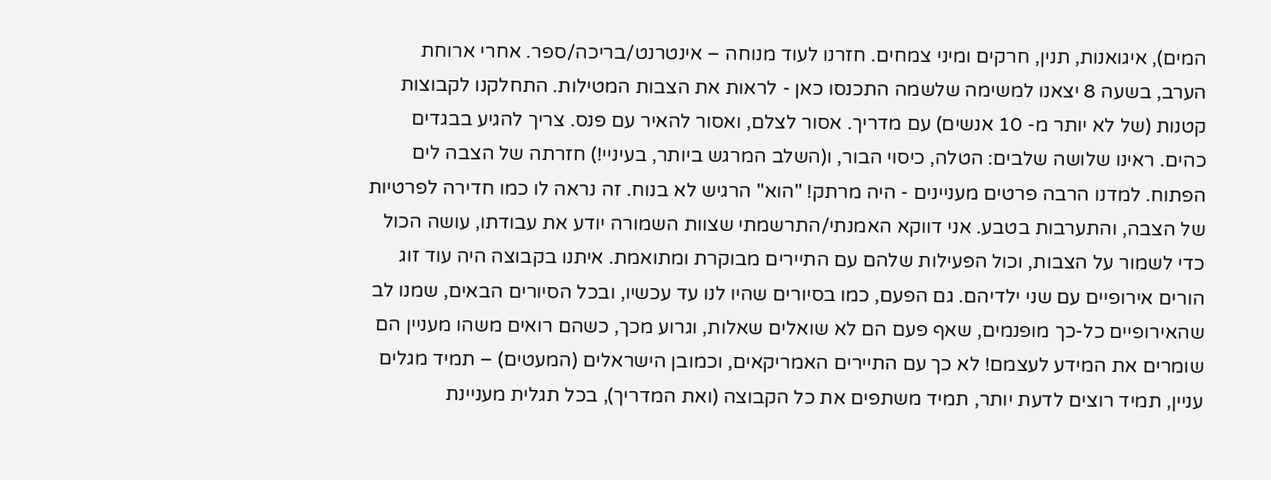המים), איגואנות, תנין, חרקים ומיני צמחים. חזרנו לעוד מנוחה – אינטרנט/בריכה/ספר. אחרי ארוחת הערב, בשעה 8 יצאנו למשימה שלשמה התכנסו כאן - לראות את הצבות המטילות. התחלקנו לקבוצות קטנות (של לא יותר מ- 10 אנשים) עם מדריך. אסור לצלם, ואסור להאיר עם פנס. צריך להגיע בבגדים כהים. ראינו שלושה שלבים: הטלה, כיסוי הבור, ו(השלב המרגש ביותר, בעיניי!) חזרתה של הצבה לים הפתוח. למדנו הרבה פרטים מעניינים - היה מרתק! "הוא" הרגיש לא בנוח. זה נראה לו כמו חדירה לפרטיות של הצבה, והתערבות בטבע. אני דווקא האמנתי/התרשמתי שצוות השמורה יודע את עבודתו, עושה הכול כדי לשמור על הצבות, וכול הפעילות שלהם עם התיירים מבוקרת ומתואמת. איתנו בקבוצה היה עוד זוג הורים אירופיים עם שני ילדיהם. גם הפעם, כמו בסיורים שהיו לנו עד עכשיו, ובכל הסיורים הבאים, שמנו לב שהאירופיים כל-כך מופנמים, שאף פעם הם לא שואלים שאלות, וגרוע מכך, כשהם רואים משהו מעניין הם שומרים את המידע לעצמם! לא כך עם התיירים האמריקאים, וכמובן הישראלים (המעטים) – תמיד מגלים עניין, תמיד רוצים לדעת יותר, תמיד משתפים את כל הקבוצה (ואת המדריך), בכל תגלית מעניינת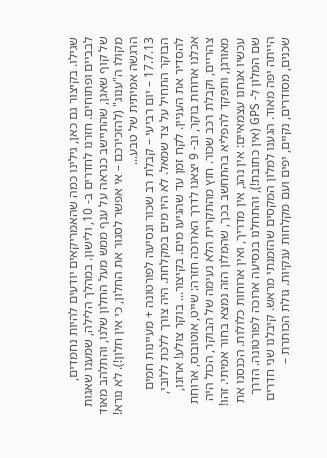שגילו. בקיצור גם כאן, גילינו כמה שהאמריקאים יודעים להיות נחמדים, לבביים ופתוחים. חזרנו לחדרים ב- 10, ולישון. במהלך הלילה, שמענו שאגות של קוף שאגן, שהתיישב כנראה על ענף ממש מעל החלון שלנו, והתלהב מאוד מקולו ה"ענוג" (להזכירכם – אי אפשר לסגור את החלון, כי אין חלון!). לא נורא! הרגשה אמיתית של טבע...
17.7.13 – יום רביעי – קבלת רב שכור ונסיעה לפורטונה + מעיינות חמים
הבוקר התחיל על צד שמאל. לא היו מים במקלחת. היה צורך ללכת ללובי, להסדיר את העניין. לקח זמן עד שהגיעו מים. בקיצור... בוקר צולע! ארזנו, אכלנו ארוחת בוקר, וב- 9 יצאנו לדרך הארוכה חזרה: שייט, אוטובוס, ארוחת צהריים, וקבלת רכב שכור. חוץ מהתקרית הלא נעימה של הבוקר, הכול היה מאורגן, ותפקד להפליא בהתחשב בכך, שהמלון הזה נמצא בחור אמיתי. זהו! עכשיו אנחנו עצמאיים: אין נהג, אין מדריך, ואין ארוחות כלולות. הכנסנו את שם המלון ל- GPS (אין כתובת!), והתחלנו בנסיעה ארוכה לפורטונה. הדרך הייתה יפה מאוד. הגענו למלון המקסים שהזמנתי מראש. קיבלנו שני חדרים שכנים, מסודרים, נקיים, יפים ועם מקלחות ענקיות. גולת הכותרת –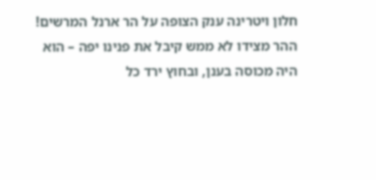חלון ויטרינה ענק הצופה על הר ארנל המרשים! ההר מצידו לא ממש קיבל את פנינו יפה – הוא היה מכוסה בענן, ובחוץ ירד כל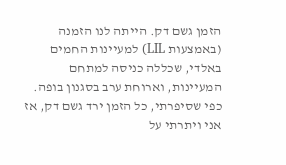הזמן גשם דק. הייתה לנו הזמנה (באמצעות LIL) למעיינות החמים באלדי, שכללה כניסה למתחם המעיינות, וארוחת ערב בסגנון בופה. כפי שסיפרתי, כל הזמן ירד גשם דק, אז אני ויתרתי על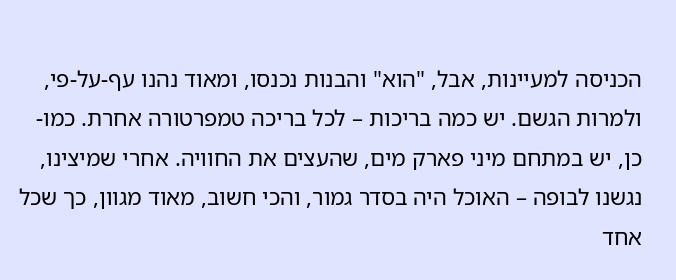הכניסה למעיינות, אבל, "הוא" והבנות נכנסו, ומאוד נהנו עף-על-פי, ולמרות הגשם. יש כמה בריכות – לכל בריכה טמפרטורה אחרת. כמו-כן, יש במתחם מיני פארק מים, שהעצים את החוויה. אחרי שמיצינו, נגשנו לבופה – האוכל היה בסדר גמור, והכי חשוב, מאוד מגוון, כך שכל אחד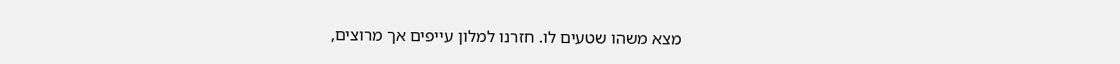מצא משהו שטעים לו. חזרנו למלון עייפים אך מרוצים,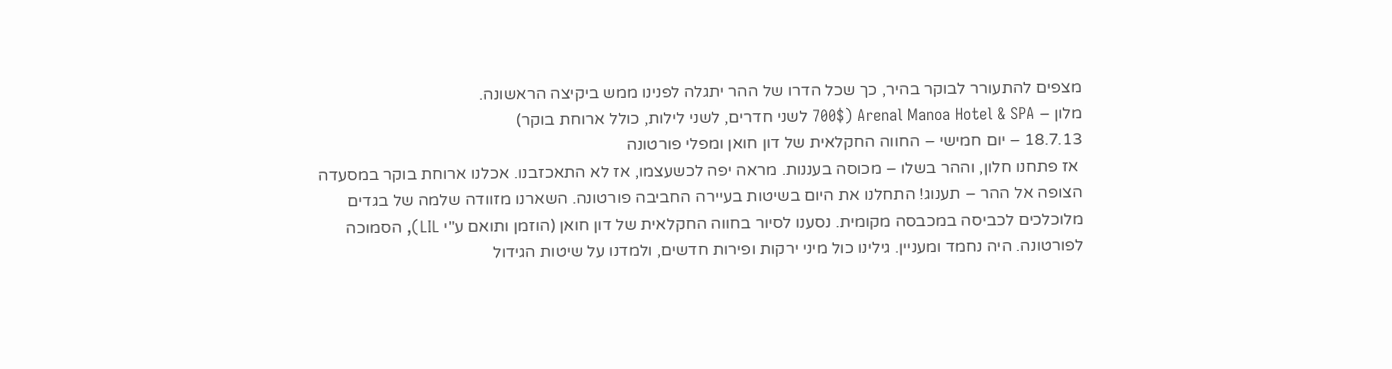מצפים להתעורר לבוקר בהיר, כך שכל הדרו של ההר יתגלה לפנינו ממש ביקיצה הראשונה.
מלון – Arenal Manoa Hotel & SPA (700$ לשני חדרים, לשני לילות, כולל ארוחת בוקר)
18.7.13 – יום חמישי – החווה החקלאית של דון חואן ומפלי פורטונה
 אז פתחנו חלון, וההר בשלו – מכוסה בעננות. מראה יפה לכשעצמו, אז לא התאכזבנו. אכלנו ארוחת בוקר במסעדה הצופה אל ההר – תענוג! התחלנו את היום בשיטות בעיירה החביבה פורטונה. השארנו מזוודה שלמה של בגדים מלוכלכים לכביסה במכבסה מקומית. נסענו לסיור בחווה החקלאית של דון חואן (הוזמן ותואם ע"י LIL), הסמוכה לפורטונה. היה נחמד ומעניין. גילינו כול מיני ירקות ופירות חדשים, ולמדנו על שיטות הגידול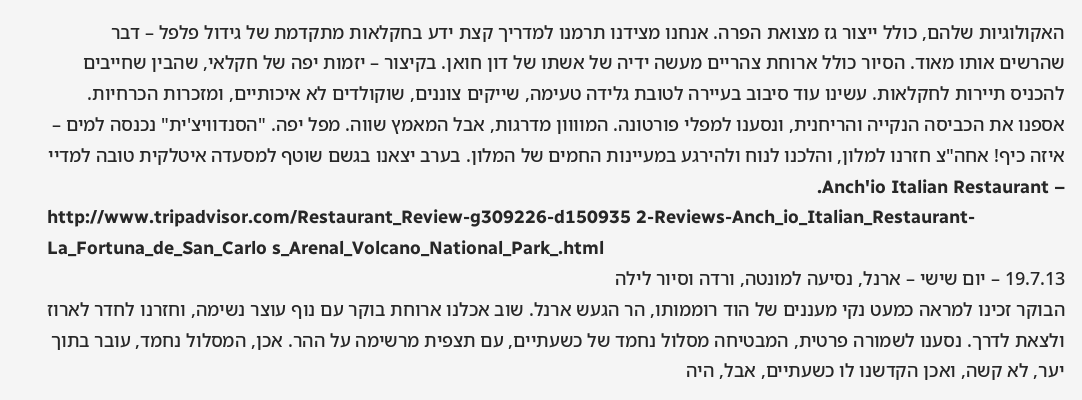האקולוגיות שלהם, כולל ייצור גז מצואת הפרה. אנחנו מצידנו תרמנו למדריך קצת ידע בחקלאות מתקדמת של גידול פלפל – דבר שהרשים אותו מאוד. הסיור כולל ארוחת צהריים מעשה ידיה של אשתו של דון חואן. בקיצור – יזמות יפה של חקלאי, שהבין שחייבים להכניס תיירות לחקלאות. עשינו עוד סיבוב בעיירה לטובת גלידה טעימה, שייקים צוננים, שוקולדים לא איכותיים, ומזכרות הכרחיות. אספנו את הכביסה הנקייה והריחנית, ונסענו למפלי פורטונה. המוווון מדרגות, אבל המאמץ שווה. מפל יפה. "הסנדוויצ'ית" נכנסה למים – איזה כיף! אחה"צ חזרנו למלון, והלכנו לנוח ולהירגע במעיינות החמים של המלון. בערב יצאנו בגשם שוטף למסעדה איטלקית טובה למדיי – Anch'io Italian Restaurant.
http://www.tripadvisor.com/Restaurant_Review-g309226-d150935 2-Reviews-Anch_io_Italian_Restaurant-La_Fortuna_de_San_Carlo s_Arenal_Volcano_National_Park_.html
19.7.13 – יום שישי – ארנל, נסיעה למונטה, ורדה וסיור לילה
הבוקר זכינו למראה כמעט נקי מעננים של הוד רוממותו, הר הגעש ארנל. שוב אכלנו ארוחת בוקר עם נוף עוצר נשימה, וחזרנו לחדר לארוז ולצאת לדרך. נסענו לשמורה פרטית, המבטיחה מסלול נחמד של כשעתיים, עם תצפית מרשימה על ההר. אכן, המסלול נחמד, עובר בתוך יער, לא קשה, ואכן הקדשנו לו כשעתיים, אבל, היה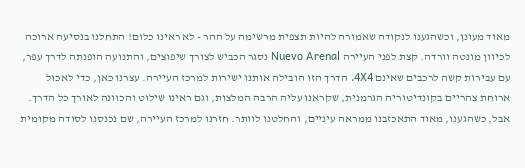מאוד מעונן, וכשהגענו לנקודה שאמורה להיות תצפית מרשימה על ההר - לא ראינו כלום! התחלנו בנסיעה ארוכה לכיוון מונטה וורדה. קצת לפני העיירה Nuevo Arenal נסגר הכביש לצורך שיפוצים, והתנועה הופנתה לדרך עפר, עם עבירות קשה לרכבים שאינם 4X4. הדרך הזו הובילה אותנו ישירות למרכז העיירה. עצרנו כאן, כדי לאכול ארוחת צהריים בקונדיטוריה הגרמנית, שקראנו עליה הרבה המלצות, וגם ראינו שילוט והכוונה לאורך כל הדרך. אבל, כשהגענו, מאוד התאכזבנו ממראה עיניים, והחלטנו לוותר. חזרנו למרכז העיירה, שם נכנסנו לסודה מקומית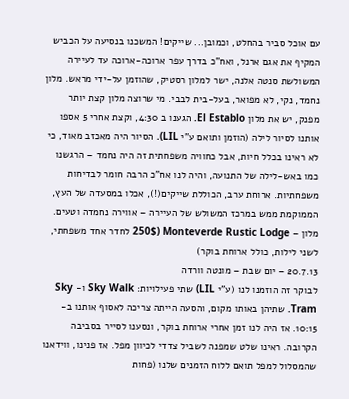עם אוכל סביר בהחלט, וכמובן... שייקים! המשכנו בנסיעה על הכביש המקיף את אגם ארנל, ואח"כ בדרך עפר ארוכה-ארוכה עד לעיירה המשולשת סנטה אלנה, ישר למלון רסטיק, שהוזמן על-ידי מראש. מלון נחמד, נקי, לא מפואר, בעל-בית לבבי. מי שרוצה מלון קצת יותר מפנק, יש את מלון El Establo. הגענו ב 4:30, וקצת אחרי 5 אספו אותנו לסיור לילה (הוזמן ותואם ע"י LIL). הסיור היה מאכזב מאוד, כי לא ראינו בכלל חיות, אבל כחוויה משפחתית זה היה נחמד – הרגשנו כמו באש-לילה של התנועה, והיה לנו אח"כ הרבה חומר לבדיחות משפחתיות. ארוחת ערב, הכוללת שייקים(!), אכלו במסעדה של העץ, הממוקמת ממש במרכז המשולש של העיירה – אווירה נחמדה וטעים.
מלון – Monteverde Rustic Lodge (250$ לחדר אחד משפחתי, לשני לילות, כולל ארוחת בוקר)
20.7.13 – יום שבת – מונטה וורדה
לבוקר זה הוזמנו לנו (ע"י LIL) שתי פעילויות: Sky Walk ו- Sky Tram. שתיהן באותו מקום, והסעה הייתה צריכה לאסוף אותנו ב- 10:15. אז היה לנו זמן אחרי ארוחת בוקר, ונסענו לסייר בסביבה הקרובה. ראינו שלט שמפנה לשביל צדדי לכיוון מפל. אז פנינו, ווידאנו שהמסלול למפל תואם ללוח הזמנים שלנו (פחות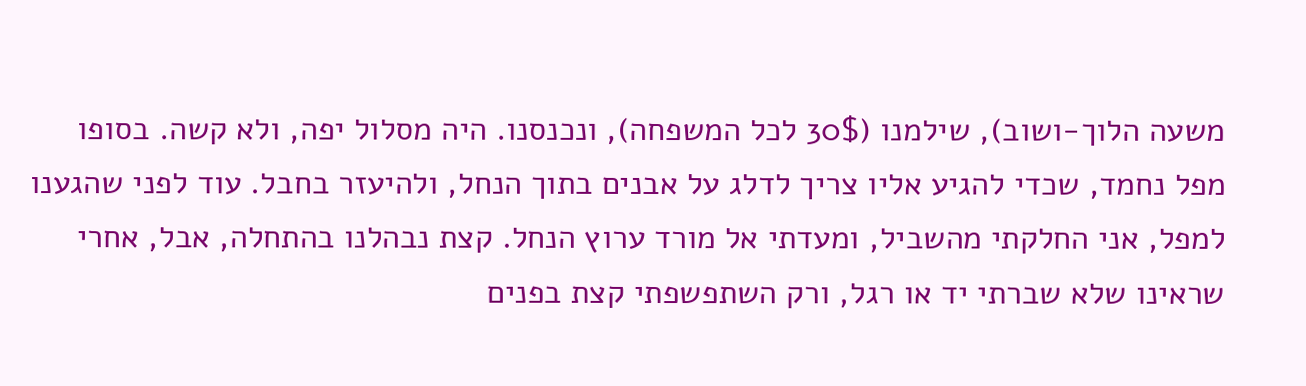משעה הלוך-ושוב), שילמנו (30$ לכל המשפחה), ונכנסנו. היה מסלול יפה, ולא קשה. בסופו מפל נחמד, שכדי להגיע אליו צריך לדלג על אבנים בתוך הנחל, ולהיעזר בחבל. עוד לפני שהגענו למפל, אני החלקתי מהשביל, ומעדתי אל מורד ערוץ הנחל. קצת נבהלנו בהתחלה, אבל, אחרי שראינו שלא שברתי יד או רגל, ורק השתפשפתי קצת בפנים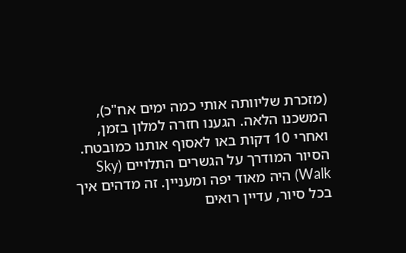(מזכרת שליוותה אותי כמה ימים אח"כ), המשכנו הלאה. הגענו חזרה למלון בזמן, ואחרי 10 דקות באו לאסוף אותנו כמובטח. הסיור המודרך על הגשרים התלויים (Sky Walk) היה מאוד יפה ומעניין. זה מדהים איך בכל סיור, עדיין רואים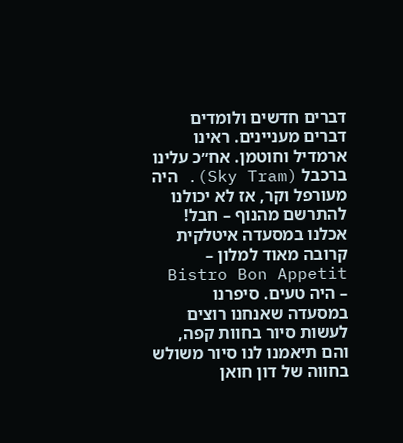דברים חדשים ולומדים דברים מעניינים. ראינו ארמדיל וחוטמן. אח״כ עלינו ברכבל (Sky Tram). היה מעורפל וקר, אז לא יכולנו להתרשם מהנוף – חבל! אכלנו במסעדה איטלקית קרובה מאוד למלון – Bistro Bon Appetit – היה טעים. סיפרנו במסעדה שאנחנו רוצים לעשות סיור בחוות קפה, והם תיאמנו לנו סיור משולש בחווה של דון חואן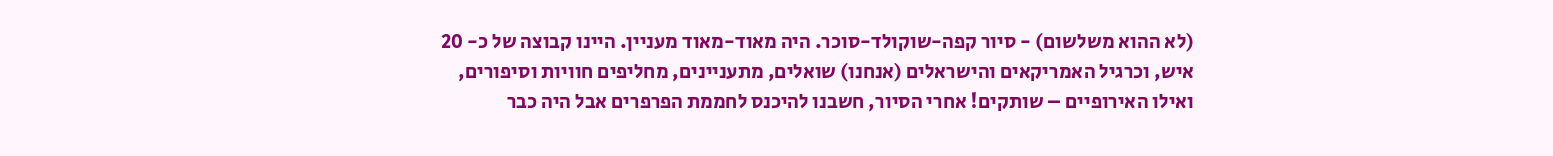(לא ההוא משלשום) - סיור קפה-שוקולד-סוכר. היה מאוד-מאוד מעניין. היינו קבוצה של כ- 20 איש, וכרגיל האמריקאים והישראלים (אנחנו) שואלים, מתעניינים, מחליפים חוויות וסיפורים, ואילו האירופיים – שותקים! אחרי הסיור, חשבנו להיכנס לחממת הפרפרים אבל היה כבר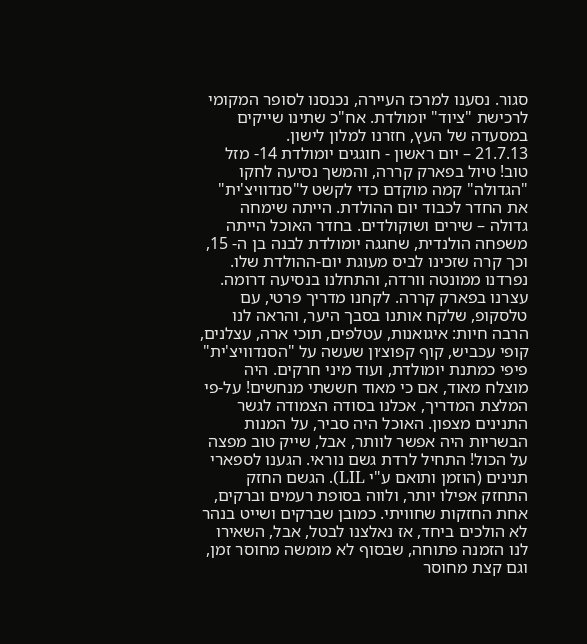סגור. נסענו למרכז העיירה, נכנסנו לסופר המקומי לרכישת "ציוד" יומולדת. אח"כ שתינו שייקים במסעדה של העץ, חזרנו למלון לישון.
21.7.13 – יום ראשון - חוגגים יומולדת 14- מזל טוב! טיול בפארק קררה, והמשך נסיעה לחקו
"הגדולה" קמה מוקדם כדי לקשט ל"סנדוויצ'ית" את החדר לכבוד יום ההולדת. הייתה שימחה גדולה – שירים ושוקולדים. בחדר האוכל הייתה משפחה הולנדית, שחגגה יומולדת לבנה בן ה- 15, וכך קרה שזכינו לביס מעוגת יום-ההולדת שלו. נפרדנו ממונטה וורדה, והתחלנו בנסיעה דרומה. עצרנו בפארק קררה. לקחנו מדריך פרטי, עם טלסקופ, שלקח אותנו בסבך היער, והראה לנו הרבה חיות: איגואנות, עטלפים, תוכי ארה, עצלנים, קופי עכביש, קוף קפוצ׳ון שעשה על "הסנדוויצ'ית" פיפי כמתנת יומולדת, ועוד מיני חרקים. היה מוצלח מאוד, אם כי מאוד חששתי מנחשים! על-פי המלצת המדריך, אכלנו בסודה הצמודה לגשר התנינים מצפון. האוכל היה סביר, על המנות הבשריות היה אפשר לוותר, אבל, שייק טוב מפצה על הכול! התחיל לרדת גשם נוראי. הגענו לספארי תנינים (הוזמן ותואם ע"י LIL). הגשם החזק התחזק אפילו יותר, ולווה בסופת רעמים וברקים, אחת החזקות שחוויתי. כמובן שברקים ושייט בנהר לא הולכים ביחד, אז נאלצנו לבטל, אבל, השאירו לנו הזמנה פתוחה, שבסוף לא מומשה מחוסר זמן, וגם קצת מחוסר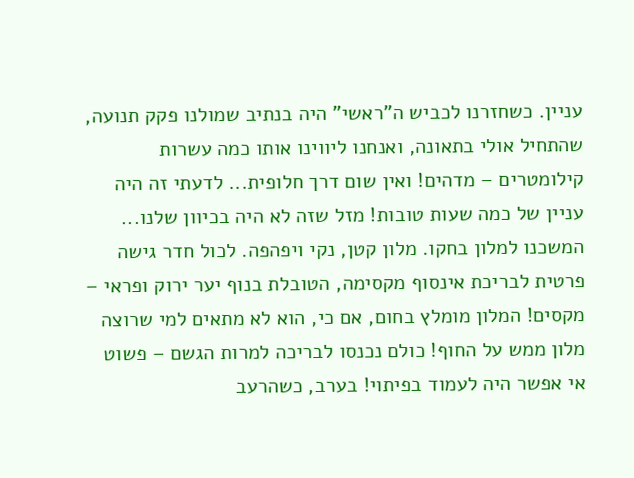עניין. כשחזרנו לכביש ה"ראשי" היה בנתיב שמולנו פקק תנועה, שהתחיל אולי בתאונה, ואנחנו ליווינו אותו כמה עשרות קילומטרים – מדהים! ואין שום דרך חלופית... לדעתי זה היה עניין של כמה שעות טובות! מזל שזה לא היה בכיוון שלנו... המשכנו למלון בחקו. מלון קטן, נקי ויפהפה. לכול חדר גישה פרטית לבריכת אינסוף מקסימה, הטובלת בנוף יער ירוק ופראי – מקסים! המלון מומלץ בחום, אם כי, הוא לא מתאים למי שרוצה מלון ממש על החוף! כולם נכנסו לבריכה למרות הגשם – פשוט אי אפשר היה לעמוד בפיתוי! בערב, כשהרעב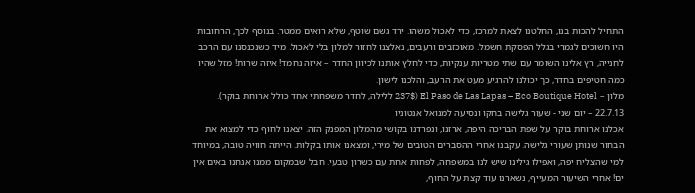התחיל להכות בנו, החלטנו לצאת למרכז, כדי לאכול משהו. ירד גשם שוטף, שלא רואים ממטר. בנוסף לכך, הרחובות היו חשוכים לגמרי בגלל הפסקת חשמל. מאוכזבים ורעבים, נאלצנו לחזור למלון בלי לאכול. מיד כשנכנסנו עם הרכב לחנייה, רץ אלינו השומר עם שתי מטריות ענקיות, כדי לחלץ אותנו לכיוון החדר – איזה נחמד! איזה שרות! מזל שהיו כמה חטיפים בחדר, כך יכולנו להרגיע מעט את הרעב, והלכנו לישון.
מלון – El Paso de Las Lapas – Eco Boutique Hotel (237$ ללילה, לחדר משפחתי אחד כולל ארוחת בוקר).
22.7.13 – יום שני - שעור גלישה בחקו ונסיעה למנואל אנטוניו
אכלנו ארוחת בוקר על שפת הבריכה היפה, ארזנו, ונפרדנו בקושי מהמלון המפנק הזה. יצאנו לחוף כדי למצוא את הבחור שנותן שעורי גלישה. עקבנו אחרי ההסברים הטובים של מירי, ומצאנו אותו בקלות. הייתה חוויה טובה, במיוחד למי שהצליח יפה, ואפילו גילינו שיש לנו במשפחה, לפחות אחת עם כשרון טבעי. חבל שבמקום ממנו אנחנו באים אין ים! אחרי השיעור המעייף, נשארנו עוד קצת על החוף,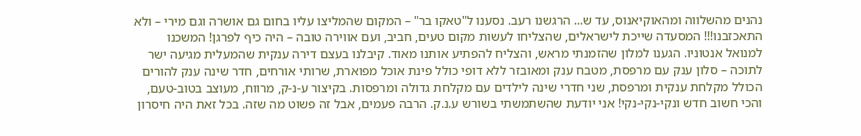נהנים מהשלווה ומהאוקיאנוס, עד ש... הרגשנו רעב. נסענו ל"טאקו בר" – המקום שהמליצו עליו בחום גם אושרה וגם מירי – ולא התאכזבנו!!! המסעדה שייכת לישראלים, שהצליחו לעשות מקום טעים, חביב, ועם אווירה טובה – היה כיף לפרגן! המשכנו למנואל אנטוניו. הגענו למלון שהזמנתי מראש, והצליח להפתיע אותנו מאוד. קיבלנו בעצם דירה ענקית שהמעלית מגיעה ישר לתוכה – סלון ענק עם מרפסת, מטבח ענק ומאובזר ללא דופי כולל פינת אוכל מפוארת, שרותי אורחים, חדר שינה ענק להורים הכולל מקלחת ענקית ומרפסת, שני חדרי שינה לילדים עם מקלחת גדולה ומרפסות. בקיצור ע-נ-ק, מרווח, מעוצב בטוב-טעם, והכי חשוב חדש ונקי-נקי-נקי! אני יודעת שהשתמשתי בשורש ע.נ.ק. הרבה פעמים, אבל זה פשוט מה שזה. בכל זאת היה חיסרון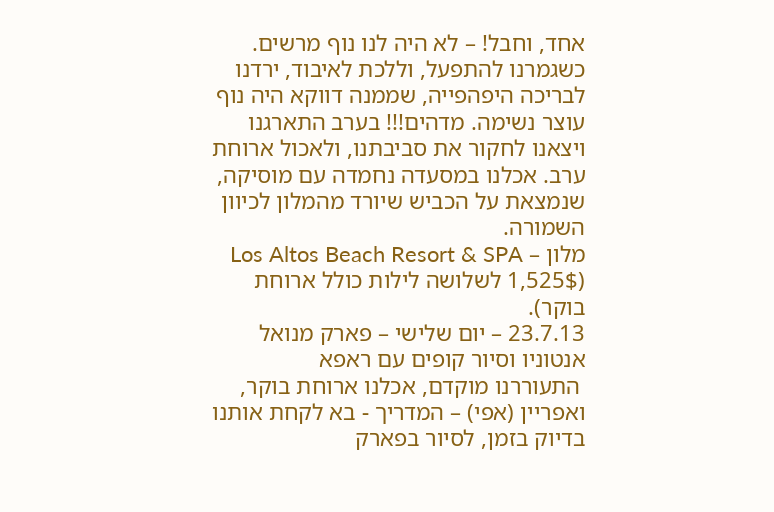אחד, וחבל! – לא היה לנו נוף מרשים. כשגמרנו להתפעל, וללכת לאיבוד, ירדנו לבריכה היפהפייה, שממנה דווקא היה נוף עוצר נשימה. מדהים!!! בערב התארגנו ויצאנו לחקור את סביבתנו, ולאכול ארוחת ערב. אכלנו במסעדה נחמדה עם מוסיקה, שנמצאת על הכביש שיורד מהמלון לכיוון השמורה.
מלון – Los Altos Beach Resort & SPA (1,525$ לשלושה לילות כולל ארוחת בוקר).
23.7.13 – יום שלישי – פארק מנואל אנטוניו וסיור קופים עם ראפא
 התעוררנו מוקדם, אכלנו ארוחת בוקר, ואפריין (אפי) – המדריך - בא לקחת אותנו בדיוק בזמן, לסיור בפארק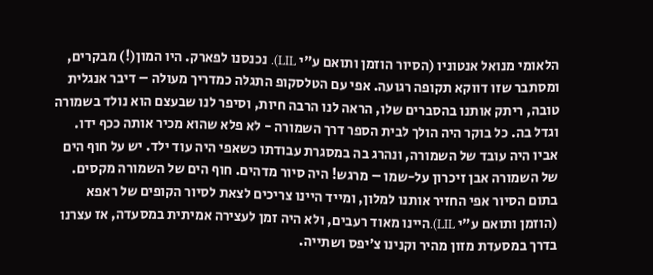הלאומי מנואל אנטוניו (הסיור הוזמן ותואם ע"י LIL). נכנסנו לפארק. היו המון(!) מבקרים, ומסתבר שזו דווקא תקופה רגועה. אפי עם הטלסקופ התגלה כמדריך מעולה – דיבר אנגלית טובה, ריתק אותנו בהסברים שלו, הראה לנו הרבה חיות, וסיפר לנו שבעצם הוא נולד בשמורה וגדל בה. כל בוקר היה הולך לבית הספר דרך השמורה - לא פלא שהוא מכיר אותה ככף ידו. אביו היה עובד של השמורה, ונהרג בה במסגרת עבודתו כשאפי היה עוד ילד. יש על חוף הים של השמורה אבן זיכרון על-שמו – מרגש! היה סיור מדהים. חוף הים של השמורה מקסים. בתום הסיור אפי החזיר אותנו למלון, ומייד היינו צריכים לצאת לסיור הקופים של ראפא (הוזמן ותואם ע"י LIL).היינו מאוד רעבים, ולא היה זמן לעצירה אמיתית במסעדה, אז עצרנו בדרך במסעדת מזון מהיר וקנינו צ׳יפס ושתייה.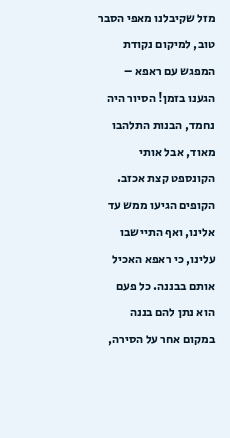מזל שקיבלנו מאפי הסבר טוב, למיקום נקודת המפגש עם ראפא – הגענו בזמן! הסיור היה נחמד, הבנות התלהבו מאוד, אבל אותי הקונספט קצת אכזב. הקופים הגיעו ממש עד אלינו, ואף התיישבו עלינו, כי ראפא האכיל אותם בבננה. כל פעם הוא נתן להם בננה במקום אחר על הסירה,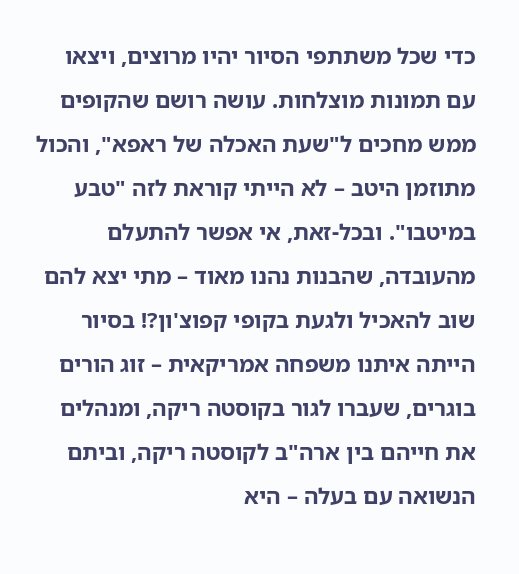כדי שכל משתתפי הסיור יהיו מרוצים, ויצאו עם תמונות מוצלחות. עושה רושם שהקופים ממש מחכים ל"שעת האכלה של ראפא", והכול מתוזמן היטב – לא הייתי קוראת לזה "טבע במיטבו". ובכל-זאת, אי אפשר להתעלם מהעובדה, שהבנות נהנו מאוד – מתי יצא להם שוב להאכיל ולגעת בקופי קפוצ'ון?! בסיור הייתה איתנו משפחה אמריקאית – זוג הורים בוגרים, שעברו לגור בקוסטה ריקה, ומנהלים את חייהם בין ארה"ב לקוסטה ריקה, וביתם הנשואה עם בעלה – היא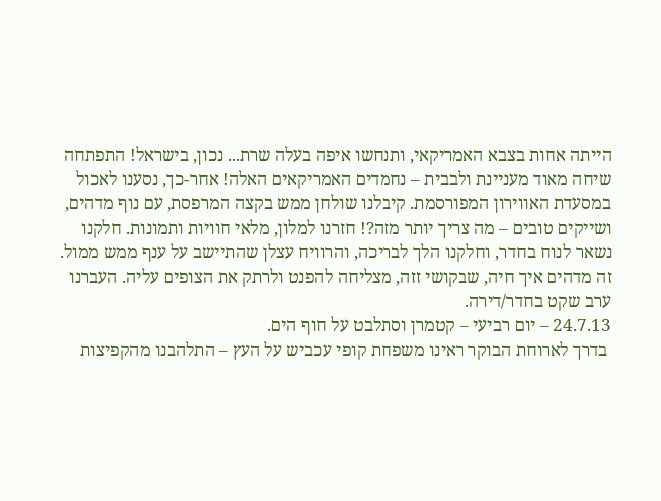הייתה אחות בצבא האמריקאי, ותנחשו איפה בעלה שרת... נכון, בישראל! התפתחה שיחה מאוד מעניינת ולבבית – נחמדים האמריקאים האלה! אחר-כך, נסענו לאכול במסעדת האווירון המפורסמת. קיבלנו שולחן ממש בקצה המרפסת, עם נוף מדהים, ושייקים טובים – מה צריך יותר מזה?! חזרנו למלון, מלאי חוויות ותמונות. חלקנו נשאר לנוח בחדר, וחלקנו הלך לבריכה, והרוויח עצלן שהתיישב על ענף ממש ממול. זה מדהים איך חיה, שבקושי זזה, מצליחה להפנט ולרתק את הצופים עליה. העברנו ערב שקט בחדר/דירה.
24.7.13 – יום רביעי – קטמרן וסתלבט על חוף הים.
 בדרך לארוחת הבוקר ראינו משפחת קופי עכביש על העץ – התלהבנו מהקפיצות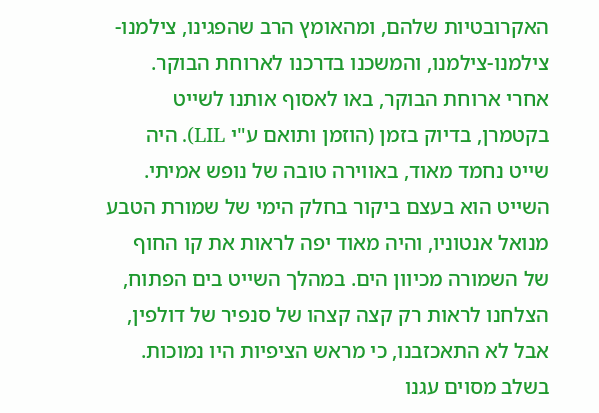האקרובטיות שלהם, ומהאומץ הרב שהפגינו, צילמנו-צילמנו-צילמנו, והמשכנו בדרכנו לארוחת הבוקר. אחרי ארוחת הבוקר, באו לאסוף אותנו לשייט בקטמרן, בדיוק בזמן (הוזמן ותואם ע"י LIL). היה שייט נחמד מאוד, באווירה טובה של נופש אמיתי. השייט הוא בעצם ביקור בחלק הימי של שמורת הטבע מנואל אנטוניו, והיה מאוד יפה לראות את קו החוף של השמורה מכיוון הים. במהלך השייט בים הפתוח, הצלחנו לראות רק קצה קצהו של סנפיר של דולפין, אבל לא התאכזבנו, כי מראש הציפיות היו נמוכות. בשלב מסוים עגנו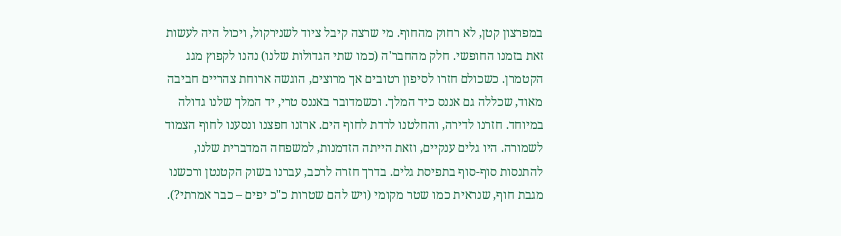במפרצון קטן, לא רחוק מהחוף. מי שרצה קיבל ציוד לשנירקול, ויכול היה לעשות זאת בזמנו החופשי. חלק מהחבר'ה (כמו שתי הגדולות שלנו) נהנו לקפוץ מגג הקטמרן. כשכולם חזרו לסיפון רטובים אך מרוצים, הוגשה ארוחת צהריים חביבה מאוד, שכללה גם אננס כיד המלך. וכשמדובר באננס טרי, יד המלך שלנו גדולה במיוחד. חזרנו לדירה, והחלטנו לרדת לחוף הים. ארזנו חפצנו ונסענו לחוף הצמוד לשמורה. היו גלים ענקיים, וזאת הייתה הזדמנות, למשפחה המדברית שלנו, להתנסות סוף-סוף בתפיסת גלים. בדרך חזרה לרכב, עברנו בשוק הקטנטן ורכשנו מגבת חוף, שנראית כמו שטר מקומי (ויש להם שטרות כ"כ יפים – כבר אמרתי?).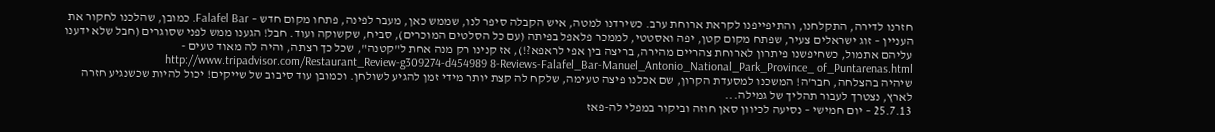חזרנו לדירה, התקלחנו, והתיפייפנו לקראת ארוחת ערב. כשירדנו למטה, איש הקבלה סיפר לנו, שממש כאן, מעבר לפינה, פתחו מקום חדש – Falafel Bar. כמובן, שהלכנו לחקור את העניין – זוג ישראלים צעיר, שפתח מקום קטן, יפה ואסטטי, לממכר פלאפל בפיתה (עם כל הסלטים המוכרים), סביח, שקשוקה ועוד. חבל! הגענו ממש לפני שסוגרים (חבל שלא ידענו עליהם אתמול, כשחיפשנו פיתרון לארוחת צהריים מהירה, בריצה בין אפי לראפא?!), אז קנינו רק מנה אחת ל"קטנה", שכל כך רצתה, והיה לה מאוד טעים - http://www.tripadvisor.com/Restaurant_Review-g309274-d454989 8-Reviews-Falafel_Bar-Manuel_Antonio_National_Park_Province_ of_Puntarenas.html
שיהיה בהצלחה, חבר'ה! המשכנו למסעדת הקרון, שם אכלנו פיצה טעימה, שלקח לה קצת יותר מידי זמן להגיע לשולחן. וכמובן עוד סיבוב של שייקים! יכול להיות שכשנגיע חזרה לארץ, נצטרך לעבור תהליך של גמילה...
25.7.13 – יום חמישי – נסיעה לכיוון סאן חוזה וביקור במפלי לה-פאז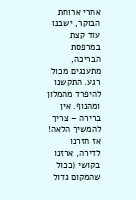אחרי ארוחת הבוקר, ישבנו עוד קצת במרפסת הבריכה, מתענגים מכול רגע. התקשנו להיפרד מהמלון ומהנוף. אין ברירה – צריך להמשיך הלאה! אז חזרנו לדירה, ארזנו בקושי (ככול שהמקום גדול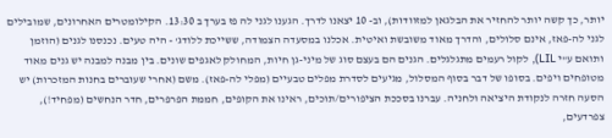יותר, כך קשה יותר להחזיר את הבלגאן למזוודות), וב- 10 יצאנו לדרך. הגענו לגני לה פז בערך ב 13:30. הקילומטרים האחרונים, שמובילים לגני לה-פאז, אינם סלולים, והדרך מאוד משובשת ואיטית. אכלנו במסעדה הצמודה, ששייכת ללודג' - היה טעים. נכנסנו לגנים (הוזמן ותואם ע"י LIL), לקול רעמים מתגלגלים. הגנים הם בעצם סוג של מיני-גן חיות, המחולק לאגפים שונים. בין מבנה למבנה יש גנים מאוד מטופחים ויפים. בסופו של דבר בסוף המסלול, מגיעים לסדרת מפלים טבעיים (מפלי לה-פאז). משם (אחרי שעוברים בחנות המזכרות) יש הסעה חזרה לנקודת היציאה ולחניה. עברנו בסככת הציפורים/תוכים, ראינו את הקופים, חממת הפרפרים, חדר הנחשים (מפחיד!), צפרדעים,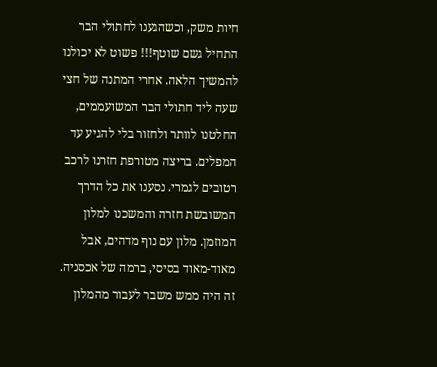חיות משק, וכשהגענו לחתולי הבר התחיל גשם שוטף!!! פשוט לא יכולנו להמשיך הלאה. אחרי המתנה של חצי שעה ליד חתולי הבר המשועממים, החלטנו לוותר ולחזור בלי להגיע עד המפלים. בריצה מטורפת חזרנו לרכב רטובים לגמרי. נסענו את כל הדרך המשובשת חזרה והמשכנו למלון המוזמן. מלון עם נוף מדהים, אבל מאוד-מאוד בסיסי, ברמה של אכסניה. זה היה ממש משבר לעבור מהמלון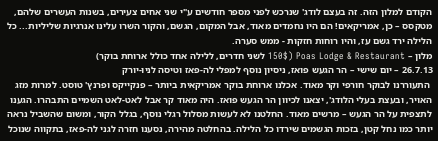הקודם למלון הזה. זה בעצם לודג' שנרכש לפני מספר חודשים ע"י שני אחים צעירים, בשנות העשרים שלהם, מטקסס – כן, אמריקאים! הם היו נחמדים מאוד, אבל המקום, הגשם, והקור השרו עלינו אנרגיות שליליות... כל הלילה ירד גשם עז, והיו רוחות חזקות - ממש סערה.
מלון – Poas Lodge & Restaurant (150$ לשני חדרים, ללילה אחד כולל ארוחת בוקר)
26.7.13 – יום שישי – הר הגעש פואז, ניסיון נוסף למפלי לה-פאז וטיסה לניו-יורק
 התעוררנו לבוקר חורפי וקר מאוד. אכלנו ארוחת בוקר אמריקאית ביותר – פנקייקס ופרנץ' טוסט. למרות מזג האויר, ובעצת בעלי הלודג', יצאנו לכיוון הר הגעש פואז. היה מאוד קר אבל לאט-לאט השמיים התבהרו. הגענו לתצפית על הר הגעש – מרשים מאוד. החלטנו לא לעשות מסלול רגלי נוסף, בגלל הקור, ומשום שהשביל נראה יותר כמו נחל קטן, בזכות הגשמים שירדו כל הלילה. בהחלטה מהירה, נסענו חזרה לגני לה-פאז, בתקווה שנוכל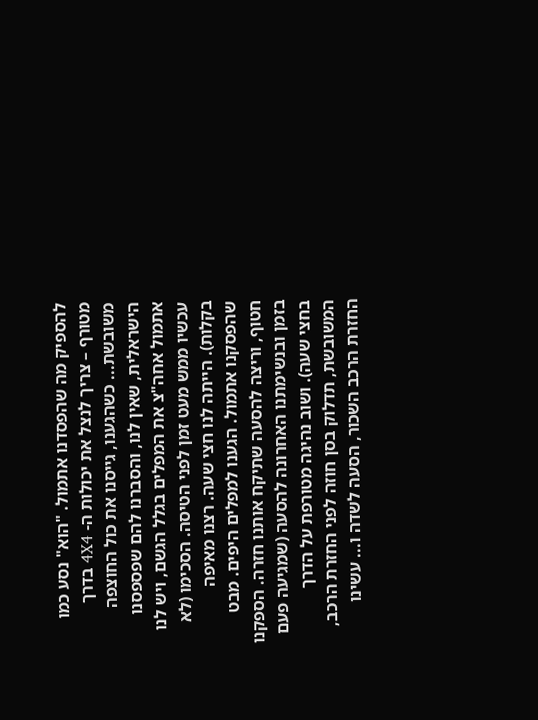להספיק מה שהפסדנו אתמול. "הוא" נסע כמו מטורף – צריך לנצל את יכולות ה- 4X4 בדרך משובשת... כשהגענו, גייסנו את כול החוצפה הישראלית, שאין לנו, והסברנו להם שפספסנו אתמול אחה"צ את המפלים בגלל הגשם, ויש לנו עכשיו ממש מעט זמן לפני הטיסה. הסכימו (לא בקלות). הייתה לנו חצי שעה. רצנו מאיפה שהפסקנו אתמול. הגענו למפלים היפים. מבט חטוף, וריצה להסעה שתיקח אותנו חזרה. הספקנו בזמן ובנשימתנו האחרונה להסעה (שמגיעה פעם בחצי שעה). ושוב נהיגה מטורפת על הדרך המשובשת, תדלוק בסן חוזה לפני החזרת הרכב, החזרת הרכב השכור, הסעה לשדה ו... עשינו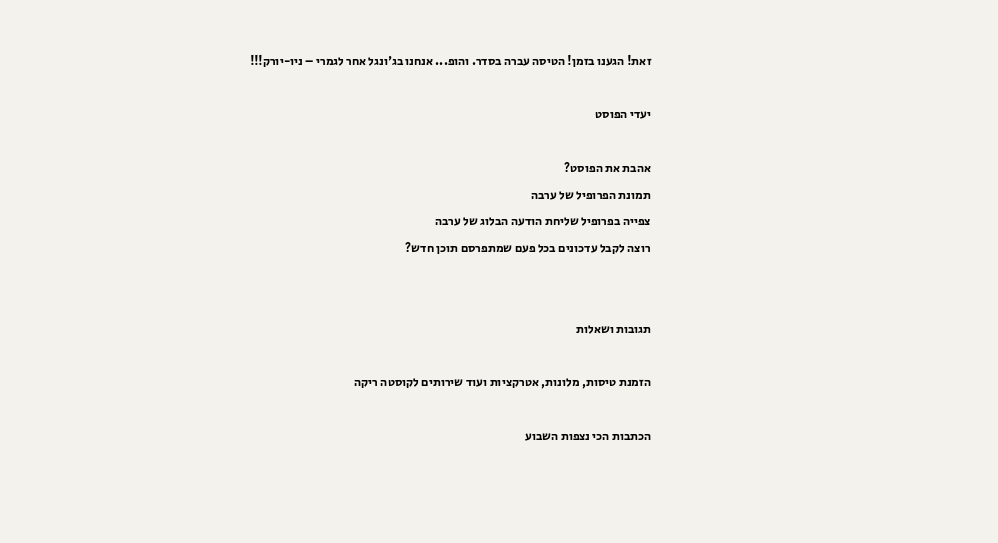זאת! הגענו בזמן! הטיסה עברה בסדר. והופ... אנחנו בג'ונגל אחר לגמרי – ניו-יורק!!!

יעדי הפוסט

אהבת את הפוסט?
תמונת הפרופיל של ערבה
צפייה בפרופיל שליחת הודעה הבלוג של ערבה
רוצה לקבל עדכונים בכל פעם שמתפרסם תוכן חדש?


תגובות ושאלות

הזמנת טיסות, מלונות, אטרקציות ועוד שירותים לקוסטה ריקה

הכתבות הכי נצפות השבוע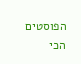הפוסטים הכי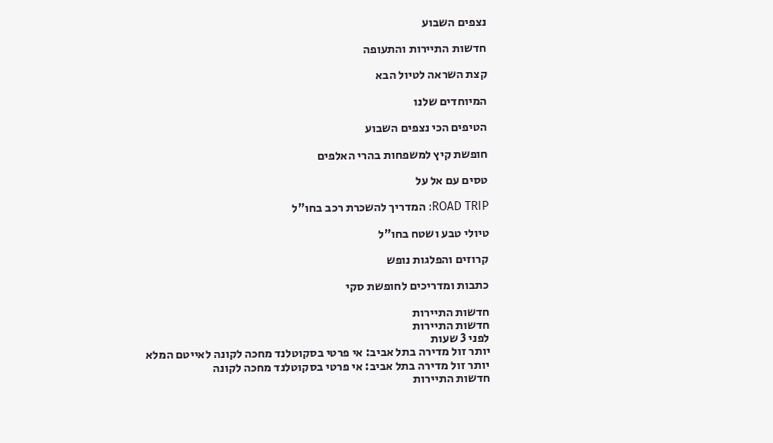נצפים השבוע

חדשות התיירות והתעופה

קצת השראה לטיול הבא

המיוחדים שלנו

הטיפים הכי נצפים השבוע

חופשת קיץ למשפחות בהרי האלפים

טסים עם אל על

ROAD TRIP: המדריך להשכרת רכב בחו"ל

טיולי טבע ושטח בחו"ל

קרוזים והפלגות נופש

כתבות ומדריכים לחופשת סקי

חדשות התיירות
חדשות התיירות
לפני 3 שעות
יותר זול מדירה בתל אביב: אי פרטי בסקוטלנד מחכה לקונה לאייטם המלא
יותר זול מדירה בתל אביב: אי פרטי בסקוטלנד מחכה לקונה
חדשות התיירות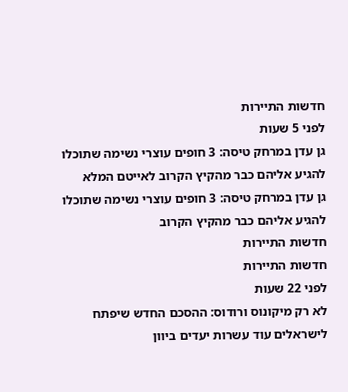חדשות התיירות
לפני 5 שעות
גן עדן במרחק טיסה: 3 חופים עוצרי נשימה שתוכלו להגיע אליהם כבר מהקיץ הקרוב לאייטם המלא
גן עדן במרחק טיסה: 3 חופים עוצרי נשימה שתוכלו להגיע אליהם כבר מהקיץ הקרוב
חדשות התיירות
חדשות התיירות
לפני 22 שעות
לא רק מיקונוס ורודוס: ההסכם החדש שיפתח לישראלים עוד עשרות יעדים ביוון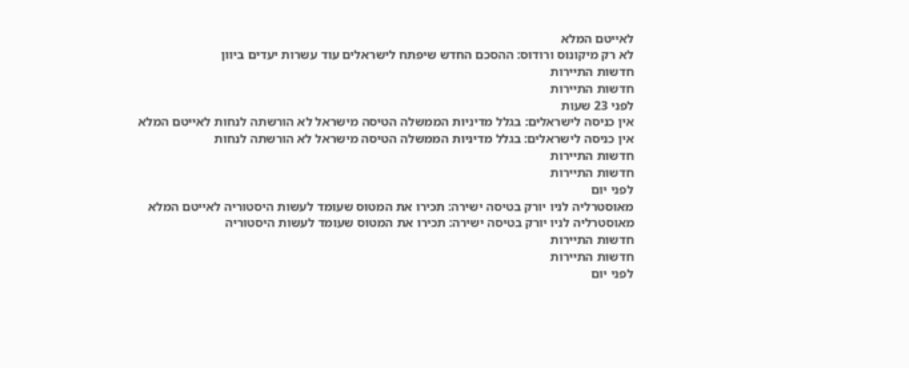לאייטם המלא
לא רק מיקונוס ורודוס: ההסכם החדש שיפתח לישראלים עוד עשרות יעדים ביוון
חדשות התיירות
חדשות התיירות
לפני 23 שעות
אין כניסה לישראלים: בגלל מדיניות הממשלה הטיסה מישראל לא הורשתה לנחות לאייטם המלא
אין כניסה לישראלים: בגלל מדיניות הממשלה הטיסה מישראל לא הורשתה לנחות
חדשות התיירות
חדשות התיירות
לפני יום
מאוסטרליה לניו יורק בטיסה ישירה: תכירו את המטוס שעומד לעשות היסטוריה לאייטם המלא
מאוסטרליה לניו יורק בטיסה ישירה: תכירו את המטוס שעומד לעשות היסטוריה
חדשות התיירות
חדשות התיירות
לפני יום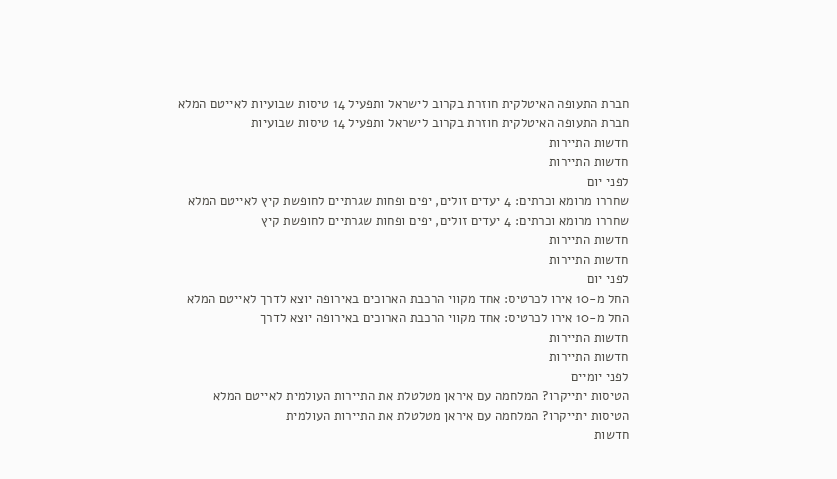חברת התעופה האיטלקית חוזרת בקרוב לישראל ותפעיל 14 טיסות שבועיות לאייטם המלא
חברת התעופה האיטלקית חוזרת בקרוב לישראל ותפעיל 14 טיסות שבועיות
חדשות התיירות
חדשות התיירות
לפני יום
שחררו מרומא וכרתים: 4 יעדים זולים, יפים ופחות שגרתיים לחופשת קיץ לאייטם המלא
שחררו מרומא וכרתים: 4 יעדים זולים, יפים ופחות שגרתיים לחופשת קיץ
חדשות התיירות
חדשות התיירות
לפני יום
החל מ-10 אירו לכרטיס: אחד מקווי הרכבת הארוכים באירופה יוצא לדרך לאייטם המלא
החל מ-10 אירו לכרטיס: אחד מקווי הרכבת הארוכים באירופה יוצא לדרך
חדשות התיירות
חדשות התיירות
לפני יומיים
הטיסות יתייקרו? המלחמה עם איראן מטלטלת את התיירות העולמית לאייטם המלא
הטיסות יתייקרו? המלחמה עם איראן מטלטלת את התיירות העולמית
חדשות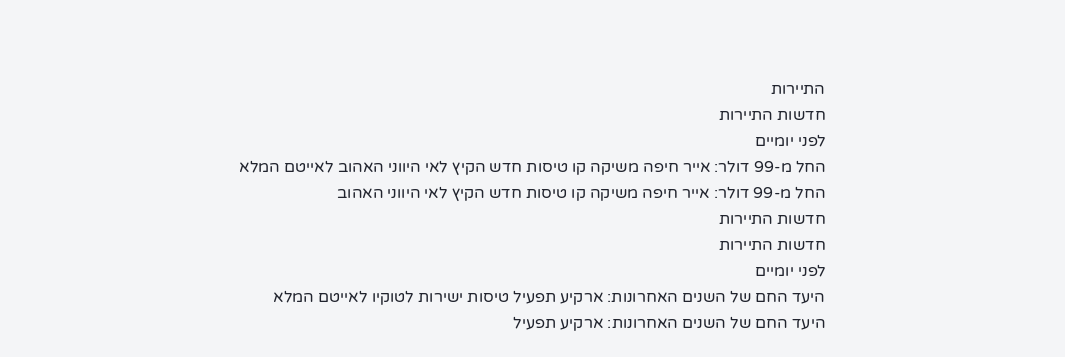התיירות
חדשות התיירות
לפני יומיים
החל מ-99 דולר: אייר חיפה משיקה קו טיסות חדש הקיץ לאי היווני האהוב לאייטם המלא
החל מ-99 דולר: אייר חיפה משיקה קו טיסות חדש הקיץ לאי היווני האהוב
חדשות התיירות
חדשות התיירות
לפני יומיים
היעד החם של השנים האחרונות: ארקיע תפעיל טיסות ישירות לטוקיו לאייטם המלא
היעד החם של השנים האחרונות: ארקיע תפעיל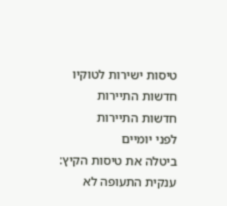טיסות ישירות לטוקיו
חדשות התיירות
חדשות התיירות
לפני יומיים
ביטלה את טיסות הקיץ: ענקית התעופה לא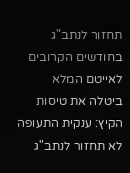תחזור לנתב"ג בחודשים הקרובים לאייטם המלא
ביטלה את טיסות הקיץ: ענקית התעופה לא תחזור לנתב"ג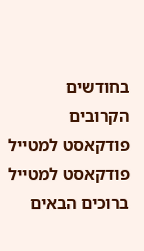בחודשים הקרובים
פודקאסט למטייל
פודקאסט למטייל
ברוכים הבאים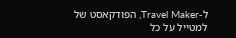ל-Travel Maker, הפודקאסט של למטייל על כל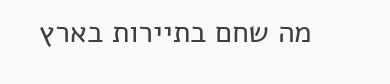מה שחם בתיירות בארץ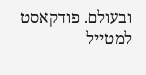ובעולם. פודקאסט למטייל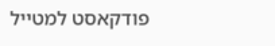פודקאסט למטייל